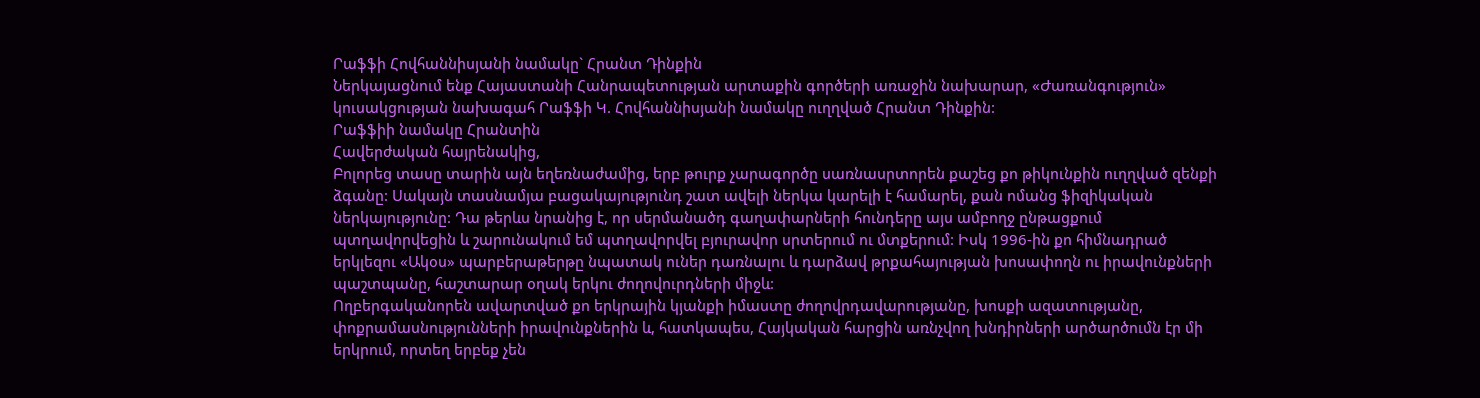Րաֆֆի Հովհաննիսյանի նամակը` Հրանտ Դինքին
Ներկայացնում ենք Հայաստանի Հանրապետության արտաքին գործերի առաջին նախարար, «Ժառանգություն» կուսակցության նախագահ Րաֆֆի Կ. Հովհաննիսյանի նամակը ուղղված Հրանտ Դինքին:
Րաֆֆիի նամակը Հրանտին
Հավերժական հայրենակից,
Բոլորեց տասը տարին այն եղեռնաժամից, երբ թուրք չարագործը սառնասրտորեն քաշեց քո թիկունքին ուղղված զենքի ձգանը: Սակայն տասնամյա բացակայությունդ շատ ավելի ներկա կարելի է համարել, քան ոմանց ֆիզիկական ներկայությունը: Դա թերևս նրանից է, որ սերմանածդ գաղափարների հունդերը այս ամբողջ ընթացքում պտղավորվեցին և շարունակում եմ պտղավորվել բյուրավոր սրտերում ու մտքերում: Իսկ 1996-ին քո հիմնադրած երկլեզու «Ակօս» պարբերաթերթը նպատակ ուներ դառնալու և դարձավ թրքահայության խոսափողն ու իրավունքների պաշտպանը, հաշտարար օղակ երկու ժողովուրդների միջև:
Ողբերգականորեն ավարտված քո երկրային կյանքի իմաստը ժողովրդավարությանը, խոսքի ազատությանը, փոքրամասնությունների իրավունքներին և, հատկապես, Հայկական հարցին առնչվող խնդիրների արծարծումն էր մի երկրում, որտեղ երբեք չեն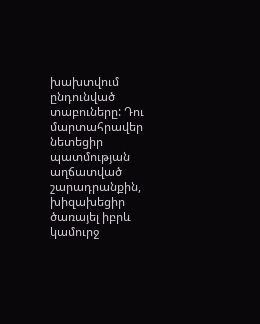խախտվում ընդունված տաբուները: Դու մարտահրավեր նետեցիր պատմության աղճատված շարադրանքին, խիզախեցիր ծառայել իբրև կամուրջ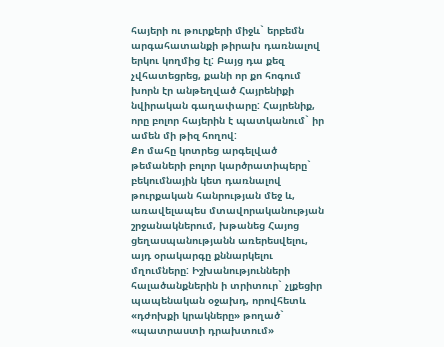հայերի ու թուրքերի միջև` երբեմն արգահատանքի թիրախ դառնալով երկու կողմից էլ: Բայց դա քեզ չվհատեցրեց, քանի որ քո հոգում խորն էր անթեղված Հայրենիքի նվիրական գաղափարը: Հայրենիք, որը բոլոր հայերին է պատկանում` իր ամեն մի թիզ հողով:
Քո մահը կոտրեց արգելված թեմաների բոլոր կարծրատիպերը` բեկումնային կետ դառնալով թուրքական հանրության մեջ և, առավելապես մտավորականության շրջանակներում, խթանեց Հայոց ցեղասպանությանն առերեսվելու, այդ օրակարգը քննարկելու մղումները: Իշխանությունների հալածանքներին ի տրիտուր` չլքեցիր պապենական օջախդ, որովհետև «դժոխքի կրակները» թողած` «պատրաստի դրախտում»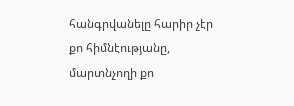հանգրվանելը հարիր չէր քո հիմնէությանը, մարտնչողի քո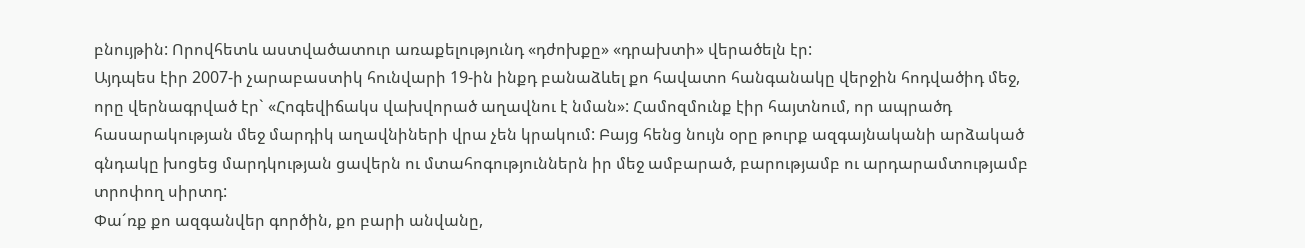բնույթին: Որովհետև աստվածատուր առաքելությունդ «դժոխքը» «դրախտի» վերածելն էր:
Այդպես էիր 2007-ի չարաբաստիկ հունվարի 19-ին ինքդ բանաձևել քո հավատո հանգանակը վերջին հոդվածիդ մեջ, որը վերնագրված էր` «Հոգեվիճակս վախվորած աղավնու է նման»: Համոզմունք էիր հայտնում, որ ապրածդ հասարակության մեջ մարդիկ աղավնիների վրա չեն կրակում: Բայց հենց նույն օրը թուրք ազգայնականի արձակած գնդակը խոցեց մարդկության ցավերն ու մտահոգություններն իր մեջ ամբարած, բարությամբ ու արդարամտությամբ տրոփող սիրտդ:
Փա´ռք քո ազգանվեր գործին, քո բարի անվանը,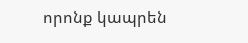որոնք կապրեն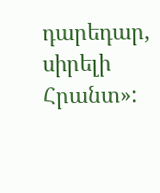դարեդար, սիրելի Հրանտ»: